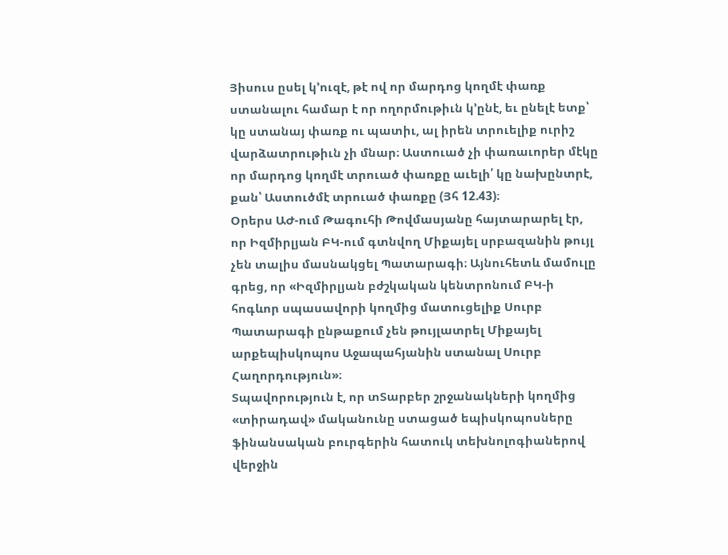Յիսուս ըսել կ՚ուզէ, թէ ով որ մարդոց կողմէ փառք ստանալու համար է որ ողորմութիւն կ՚ընէ, եւ ընելէ ետք՝ կը ստանայ փառք ու պատիւ, ալ իրեն տրուելիք ուրիշ վարձատրութիւն չի մնար։ Աստուած չի փառաւորեր մէկը որ մարդոց կողմէ տրուած փառքը աւելի՛ կը նախընտրէ, քան՝ Աստուծմէ տրուած փառքը (Յհ 12.43)։
Օրերս ԱԺ-ում Թագուհի Թովմասյանը հայտարարել էր, որ Իզմիրլյան ԲԿ-ում գտնվող Միքայել սրբազանին թույլ չեն տալիս մասնակցել Պատարագի։ Այնուհետև մամուլը գրեց, որ «Իզմիրլյան բժշկական կենտրոնում ԲԿ-ի հոգևոր սպասավորի կողմից մատուցելիք Սուրբ Պատարագի ընթաքում չեն թույլատրել Միքայել արքեպիսկոպոս Աջապահյանին ստանալ Սուրբ Հաղորդություն»։
Տպավորություն է, որ տՏարբեր շրջանակների կողմից «տիրադավ» մականունը ստացած եպիսկոպոսները ֆինանսական բուրգերին հատուկ տեխնոլոգիաներով վերջին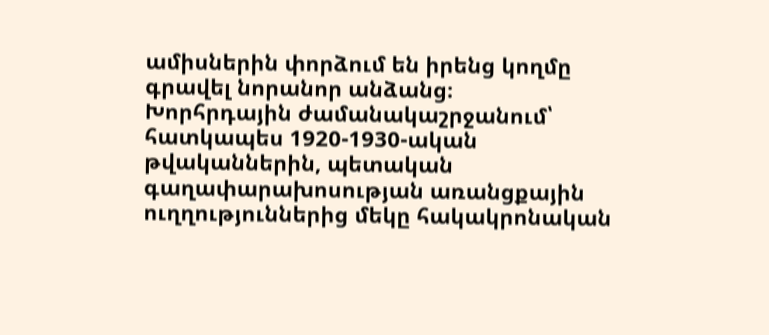ամիսներին փորձում են իրենց կողմը գրավել նորանոր անձանց։
Խորհրդային ժամանակաշրջանում՝ հատկապես 1920-1930-ական թվականներին, պետական գաղափարախոսության առանցքային ուղղություններից մեկը հակակրոնական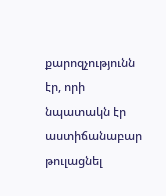քարոզչությունն էր, որի նպատակն էր աստիճանաբար թուլացնել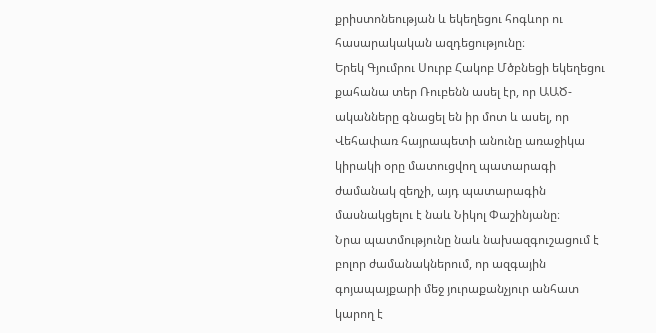քրիստոնեության և եկեղեցու հոգևոր ու հասարակական ազդեցությունը։
Երեկ Գյումրու Սուրբ Հակոբ Մծբնեցի եկեղեցու քահանա տեր Ռուբենն ասել էր, որ ԱԱԾ-ականները գնացել են իր մոտ և ասել, որ Վեհափառ հայրապետի անունը առաջիկա կիրակի օրը մատուցվող պատարագի ժամանակ զեղչի, այդ պատարագին մասնակցելու է նաև Նիկոլ Փաշինյանը։
Նրա պատմությունը նաև նախազգուշացում է բոլոր ժամանակներում, որ ազգային գոյապայքարի մեջ յուրաքանչյուր անհատ կարող է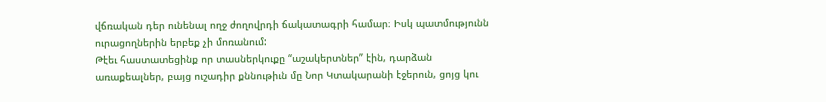վճռական դեր ունենալ ողջ ժողովրդի ճակատագրի համար։ Իսկ պատմությունն ուրացողներին երբեք չի մոռանում:
Թէեւ հաստատեցինք որ տասներկուքը “աշակերտներ” էին, դարձան առաքեալներ, բայց ուշադիր քննութիւն մը Նոր Կտակարանի էջերուն, ցոյց կու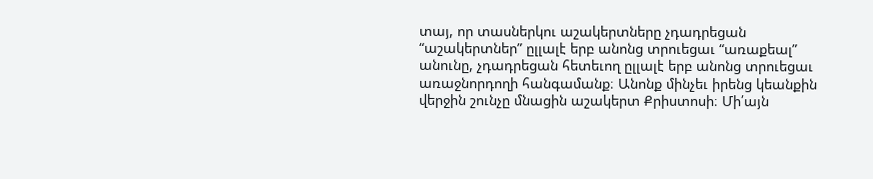տայ, որ տասներկու աշակերտները չդադրեցան “աշակերտներ” ըլլալէ երբ անոնց տրուեցաւ “առաքեալ” անունը, չդադրեցան հետեւող ըլլալէ երբ անոնց տրուեցաւ առաջնորդողի հանգամանք։ Անոնք մինչեւ իրենց կեանքին վերջին շունչը մնացին աշակերտ Քրիստոսի։ Մի՛այն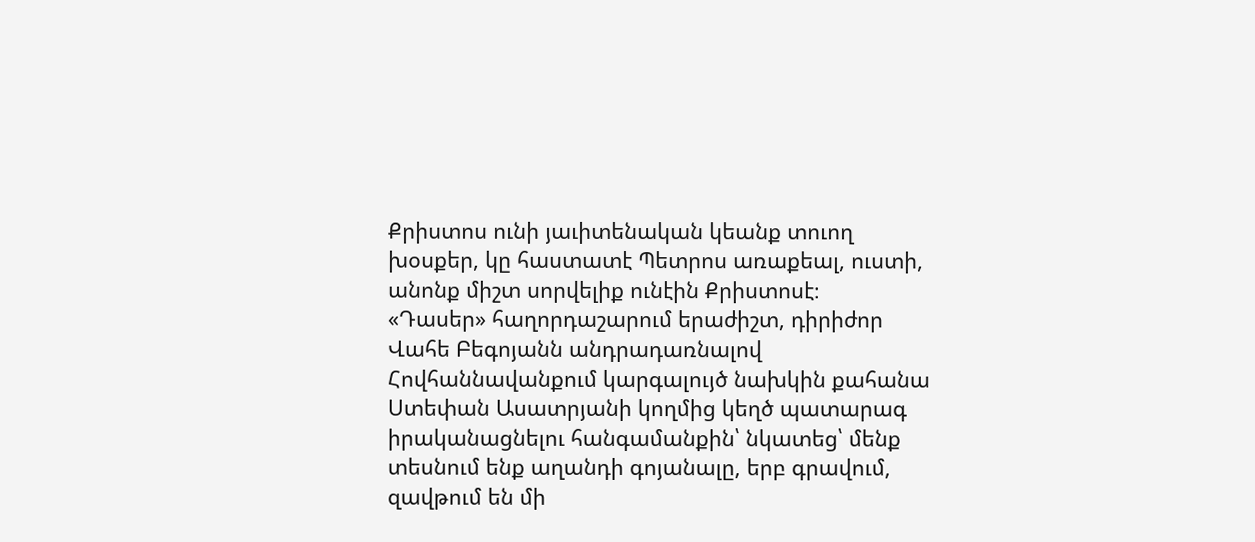Քրիստոս ունի յաւիտենական կեանք տուող խօսքեր, կը հաստատէ Պետրոս առաքեալ, ուստի, անոնք միշտ սորվելիք ունէին Քրիստոսէ։
«Դասեր» հաղորդաշարում երաժիշտ, դիրիժոր Վահե Բեգոյանն անդրադառնալով Հովհաննավանքում կարգալույծ նախկին քահանա Ստեփան Ասատրյանի կողմից կեղծ պատարագ իրականացնելու հանգամանքին՝ նկատեց՝ մենք տեսնում ենք աղանդի գոյանալը, երբ գրավում, զավթում են մի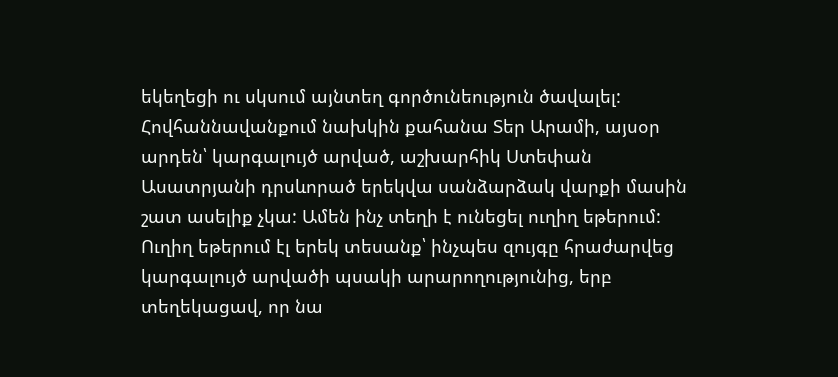եկեղեցի ու սկսում այնտեղ գործունեություն ծավալել:
Հովհաննավանքում նախկին քահանա Տեր Արամի, այսօր արդեն՝ կարգալույծ արված, աշխարհիկ Ստեփան Ասատրյանի դրսևորած երեկվա սանձարձակ վարքի մասին շատ ասելիք չկա: Ամեն ինչ տեղի է ունեցել ուղիղ եթերում: Ուղիղ եթերում էլ երեկ տեսանք՝ ինչպես զույգը հրաժարվեց կարգալույծ արվածի պսակի արարողությունից, երբ տեղեկացավ, որ նա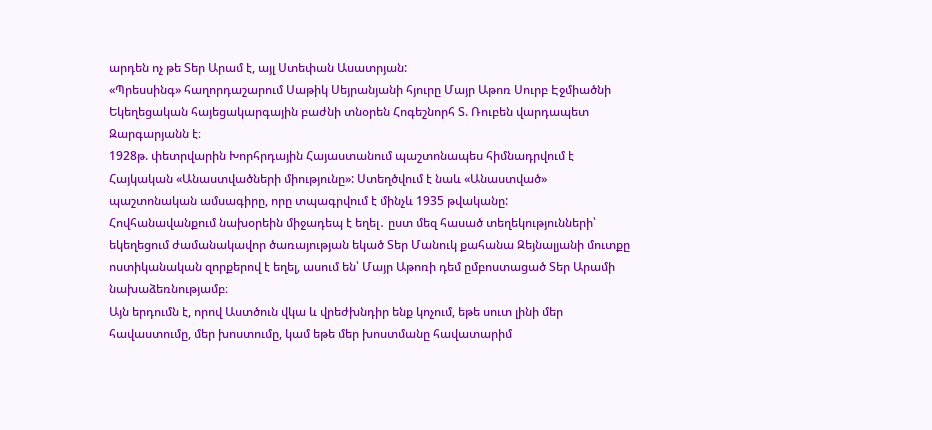արդեն ոչ թե Տեր Արամ է, այլ Ստեփան Ասատրյան:
«Պրեսսինգ» հաղորդաշարում Սաթիկ Սեյրանյանի հյուրը Մայր Աթոռ Սուրբ Էջմիածնի Եկեղեցական հայեցակարգային բաժնի տնօրեն Հոգեշնորհ Տ. Ռուբեն վարդապետ Զարգարյանն է։
1928թ. փետրվարին Խորհրդային Հայաստանում պաշտոնապես հիմնադրվում է Հայկական «Անաստվածների միությունը»: Ստեղծվում է նաև «Անաստված» պաշտոնական ամսագիրը, որը տպագրվում է մինչև 1935 թվականը:
Հովհանավանքում նախօրեին միջադեպ է եղել․ ըստ մեզ հասած տեղեկությունների՝ եկեղեցում ժամանակավոր ծառայության եկած Տեր Մանուկ քահանա Զեյնալյանի մուտքը ոստիկանական զորքերով է եղել, ասում են՝ Մայր Աթոռի դեմ ըմբոստացած Տեր Արամի նախաձեռնությամբ։
Այն երդումն է, որով Աստծուն վկա և վրեժխնդիր ենք կոչում, եթե սուտ լինի մեր հավաստումը, մեր խոստումը, կամ եթե մեր խոստմանը հավատարիմ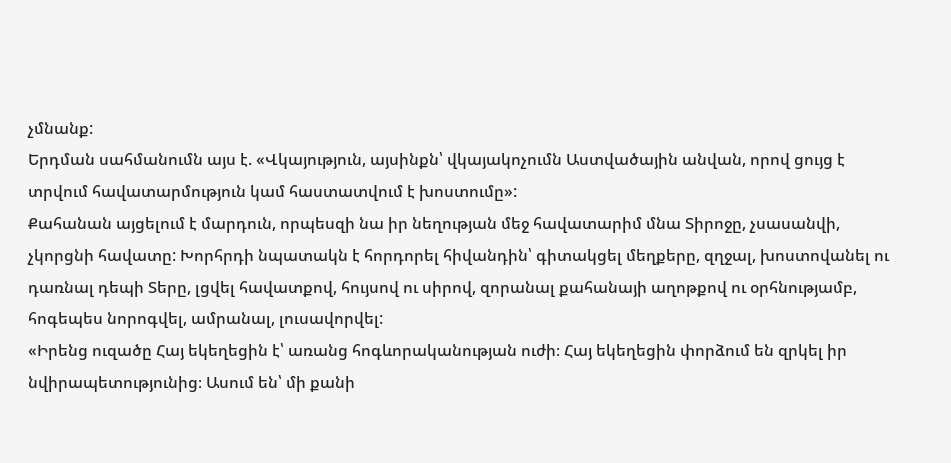չմնանք:
Երդման սահմանումն այս է. «Վկայություն, այսինքն՝ վկայակոչումն Աստվածային անվան, որով ցույց է տրվում հավատարմություն կամ հաստատվում է խոստումը»:
Քահանան այցելում է մարդուն, որպեսզի նա իր նեղության մեջ հավատարիմ մնա Տիրոջը, չսասանվի, չկորցնի հավատը: Խորհրդի նպատակն է հորդորել հիվանդին՝ գիտակցել մեղքերը, զղջալ, խոստովանել ու դառնալ դեպի Տերը, լցվել հավատքով, հույսով ու սիրով, զորանալ քահանայի աղոթքով ու օրհնությամբ, հոգեպես նորոգվել, ամրանալ, լուսավորվել:
«Իրենց ուզածը Հայ եկեղեցին է՝ առանց հոգևորականության ուժի։ Հայ եկեղեցին փորձում են զրկել իր նվիրապետությունից։ Ասում են՝ մի քանի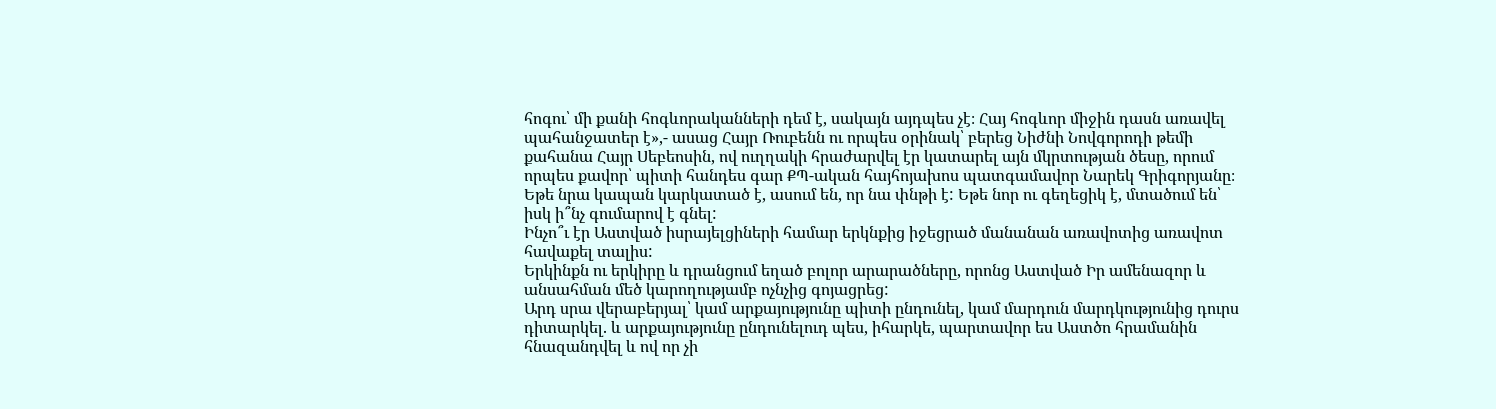հոգու՝ մի քանի հոգևորականների դեմ է, սակայն այդպես չէ։ Հայ հոգևոր միջին դասն առավել պահանջատեր է»,- ասաց Հայր Ռուբենն ու որպես օրինակ՝ բերեց Նիժնի Նովգորոդի թեմի քահանա Հայր Սեբեոսին, ով ուղղակի հրաժարվել էր կատարել այն մկրտության ծեսը, որում որպես քավոր՝ պիտի հանդես գար ՔՊ-ական հայհոյախոս պատգամավոր Նարեկ Գրիգորյանը։
Եթե նրա կապան կարկատած է, ասում են, որ նա փնթի է: Եթե նոր ու գեղեցիկ է, մտածում են՝ իսկ ի՞նչ գումարով է գնել:
Ինչո՞ւ էր Աստված իսրայելցիների համար երկնքից իջեցրած մանանան առավոտից առավոտ հավաքել տալիս:
Երկինքն ու երկիրը և դրանցում եղած բոլոր արարածները, որոնց Աստված Իր ամենազոր և անսահման մեծ կարողությամբ ոչնչից գոյացրեց:
Արդ սրա վերաբերյալ՝ կամ արքայությունը պիտի ընդունել, կամ մարդուն մարդկությունից դուրս դիտարկել. և արքայությունը ընդունելուդ պես, իհարկե, պարտավոր ես Աստծո հրամանին հնազանդվել և ով որ չի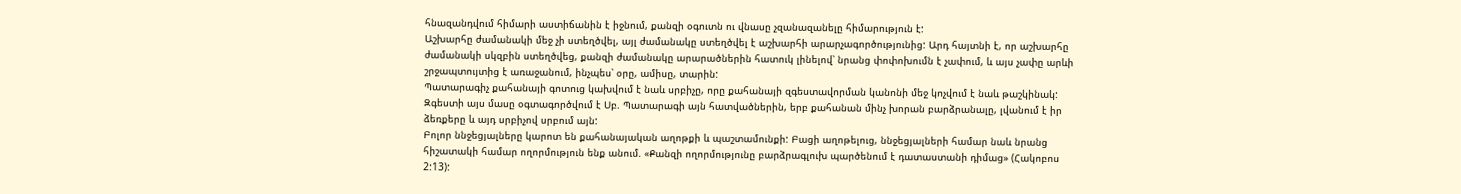հնազանդվում հիմարի աստիճանին է իջնում, քանզի օգուտն ու վնասը չզանազանելը հիմարություն է:
Աշխարհը ժամանակի մեջ չի ստեղծվել, այլ ժամանակը ստեղծվել է աշխարհի արարչագործությունից: Արդ հայտնի է, որ աշխարհը ժամանակի սկզբին ստեղծվեց, քանզի ժամանակը արարածներին հատուկ լինելով՝ նրանց փոփոխումն է չափում, և այս չափը արևի շրջապտույտից է առաջանում, ինչպես՝ օրը, ամիսը, տարին:
Պատարագիչ քահանայի գոտուց կախվում է նաև սրբիչը, որը քահանայի զգեստավորման կանոնի մեջ կոչվում է նաև թաշկինակ: Զգեստի այս մասը օգտագործվում է Սբ. Պատարագի այն հատվածներին, երբ քահանան մինչ խորան բարձրանալը, լվանում է իր ձեռքերը և այդ սրբիչով սրբում այն:
Բոլոր ննջեցյալները կարոտ են քահանայական աղոթքի և պաշտամունքի: Բացի աղոթելուց, ննջեցյալների համար նաև նրանց հիշատակի համար ողորմություն ենք անում. «Քանզի ողորմությունը բարձրագլուխ պարծենում է դատաստանի դիմաց» (Հակոբոս 2:13):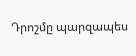Դրոշմը պարզապես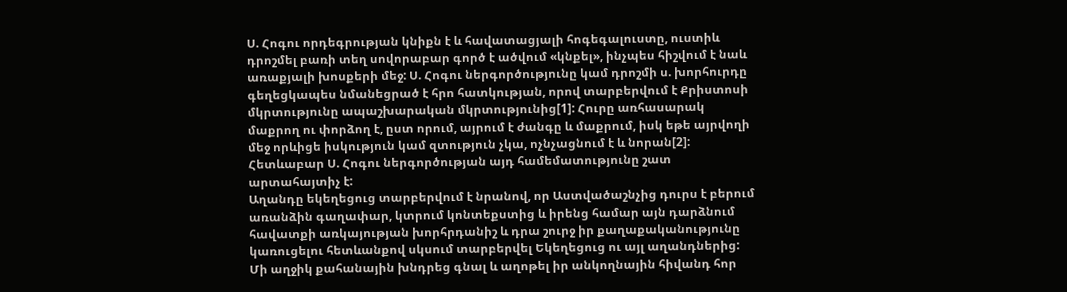Ս. Հոգու որդեգրության կնիքն է և հավատացյալի հոգեգալուստը, ուստիև դրոշմել բառի տեղ սովորաբար գործ է ածվում «կնքել», ինչպես հիշվում է նաև առաքյալի խոսքերի մեջ: Ս. Հոգու ներգործությունը կամ դրոշմի ս. խորհուրդը գեղեցկապես նմանեցրած է հրո հատկության, որով տարբերվում է Քրիստոսի մկրտությունը ապաշխարական մկրտությունից[1]: Հուրը առհասարակ մաքրող ու փորձող է, ըստ որում, այրում է ժանգը և մաքրում, իսկ եթե այրվողի մեջ որևիցե իսկություն կամ զտություն չկա, ոչնչացնում է և նորան[2]: Հետևաբար Ս. Հոգու ներգործության այդ համեմատությունը շատ արտահայտիչ է:
Աղանդը եկեղեցուց տարբերվում է նրանով, որ Աստվածաշնչից դուրս է բերում առանձին գաղափար, կտրում կոնտեքստից և իրենց համար այն դարձնում հավատքի առկայության խորհրդանիշ և դրա շուրջ իր քաղաքականությունը կառուցելու հետևանքով սկսում տարբերվել Եկեղեցուց ու այլ աղանդներից:
Մի աղջիկ քահանային խնդրեց գնալ և աղոթել իր անկողնային հիվանդ հոր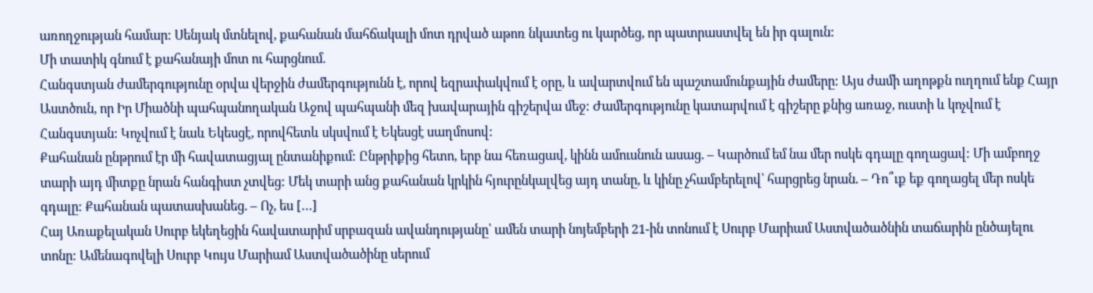առողջության համար: Սենյակ մտնելով, քահանան մահճակալի մոտ դրված աթոռ նկատեց ու կարծեց, որ պատրաստվել են իր գալուն:
Մի տատիկ գնում է քահանայի մոտ ու հարցնում.
Հանգստյան ժամերգությունը օրվա վերջին ժամերգությունն է, որով եզրափակվում է օրը, և ավարտվում են պաշտամունքային ժամերը: Այս ժամի աղոթքն ուղղում ենք Հայր Աստծուն, որ Իր Միածնի պահպանողական Աջով պահպանի մեզ խավարային գիշերվա մեջ: Ժամերգությունը կատարվում է գիշերը քնից առաջ, ուստի և կոչվում է Հանգստյան: Կոչվում է նաև Եկեսցէ, որովհետև սկսվում է Եկեսցէ սաղմոսով:
Քահանան ընթրում էր մի հավատացյալ ընտանիքում: Ընթրիքից հետո, երբ նա հեռացավ, կինն ամուսնուն ասաց. – Կարծում եմ նա մեր ոսկե գդալը գողացավ: Մի ամբողջ տարի այդ միտքը նրան հանգիստ չտվեց: Մեկ տարի անց քահանան կրկին հյուրընկալվեց այդ տանը, և կինը չհամբերելով՝ հարցրեց նրան. – Դո՞ւք եք գողացել մեր ոսկե գդալը: Քահանան պատասխանեց. – Ոչ, ես […]
Հայ Առաքելական Սուրբ եկեղեցին հավատարիմ սրբազան ավանդությանը՝ ամեն տարի նոյեմբերի 21-ին տոնում է Սուրբ Մարիամ Աստվածածնին տաճարին ընծայելու տոնը: Ամենագովելի Սուրբ Կույս Մարիամ Աստվածածինը սերում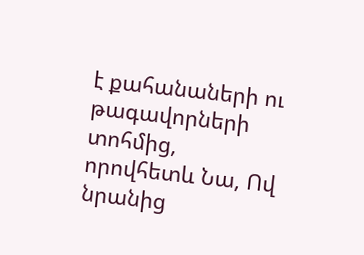է քահանաների ու թագավորների տոհմից, որովհետև Նա, Ով նրանից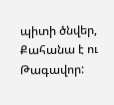պիտի ծնվեր, Քահանա է ու Թագավոր: